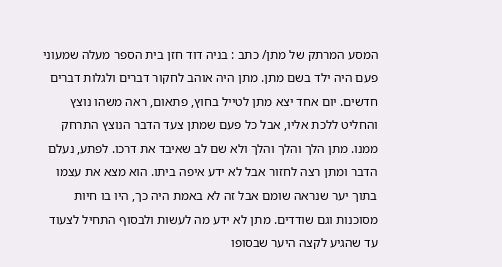המסע המרתק של מתן/ כתב : בניה דוד חזן בית הספר מעלה שמעוני
פעם היה ילד בשם מתן. מתן היה אוהב לחקור דברים ולגלות דברים חדשים. יום אחד יצא מתן לטייל בחוץ, פתאום, ראה משהו נוצץ והחליט ללכת אליו, אבל כל פעם שמתן צעד הדבר הנוצץ התרחק ממנו. מתן הלך והלך והלך ולא שם לב שאיבד את דרכו. לפתע, נעלם הדבר ומתן רצה לחזור אבל לא ידע איפה ביתו. הוא מצא את עצמו בתוך יער שנראה שומם אבל זה לא באמת היה כך, היו בו חיות מסוכנות וגם שודדים. מתן לא ידע מה לעשות ולבסוף התחיל לצעוד עד שהגיע לקצה היער שבסופו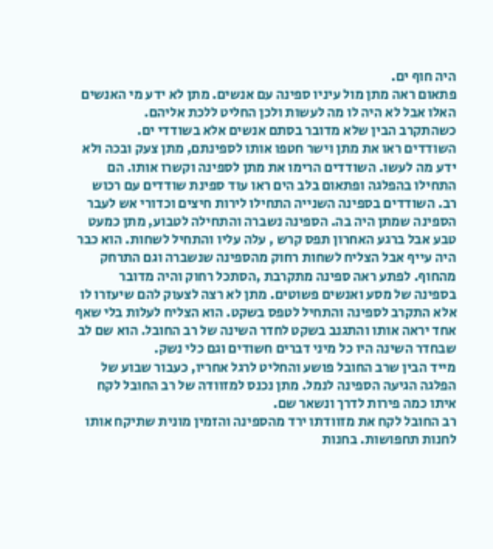היה חוף ים.
פתאום ראה מתן מול עיניו ספינה עם אנשים. מתן לא ידע מי האנשים האלו אבל לא היה לו מה לעשות ולכן החליט ללכת אליהם.
כשהתקרב הבין שלא מדובר בסתם אנשים אלא בשודדי ים.
השודדים ראו את מתן וישר חטפו אותו לספינתם, מתן צעק ובכה ולא ידע מה לעשו. השודדים הרימו את מתן לספינה וקשרו אותו. הם התחילו בהפלגה ופתאום בלב הים ראו עוד ספינת שודדים עם רכוש רב. השודדים בספינה השנייה התחילו לירות חיצים וכדורי אש לעבר הספינה שמתן היה בה. הספינה נשברה והתחילה לטבוע, מתן כמעט טבע אבל ברגע האחרון תפס קרש , עלה עליו והתחיל לשחות. הוא כבר היה עייף אבל הצליח לשחות רחוק מהספינה שנשברה וגם התרחק מהחוף. לפתע ראה ספינה מתקרבת ,הסתכל רחוק והיה מדובר בספינה של מסע ואנשים פשוטים. מתן לא רצה לצעוק להם שיעזרו לו אלא התקרב לספינה והתחיל לטפס בשקט. הוא הצליח לעלות בלי שאף אחד יראה אותו והתגנב בשקט לחדר השינה של רב החובל. הוא שם לב שבחדר השינה היו כל מיני דברים חשודים וגם כלי נשק.
מייד הבין שרב החובל פושע והחליט לרגל אחריו, כעבור שבוע של הפלגה הגיעה הספינה לנמל. מתן נכנס למזוודה של רב החובל לקח איתו כמה פירות לדרך ונשאר שם.
רב החובל לקח את מזוודתו ירד מהספינה והזמין מונית שתיקח אותו לחנות תחפושות. בחנות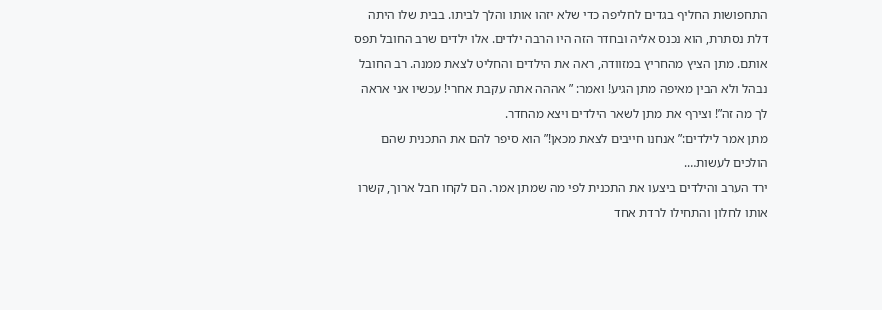התחפושות החליף בגדים לחליפה כדי שלא יזהו אותו והלך לביתו. בבית שלו היתה דלת נסתרת, הוא נכנס אליה ובחדר הזה היו הרבה ילדים. אלו ילדים שרב החובל תפס אותם. מתן הציץ מהחריץ במזוודה, ראה את הילדים והחליט לצאת ממנה. רב החובל נבהל ולא הבין מאיפה מתן הגיע! ואמר: ” אההה אתה עקבת אחרי! עכשיו אני אראה לך מה זה”! וצירף את מתן לשאר הילדים ויצא מהחדר.
מתן אמר לילדים:” אנחנו חייבים לצאת מכאן!” הוא סיפר להם את התכנית שהם הולכים לעשות….
ירד הערב והילדים ביצעו את התכנית לפי מה שמתן אמר. הם לקחו חבל ארוך, קשרו אותו לחלון והתחילו לרדת אחד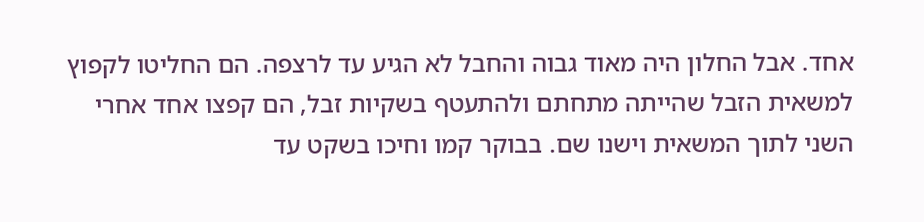אחד. אבל החלון היה מאוד גבוה והחבל לא הגיע עד לרצפה. הם החליטו לקפוץ למשאית הזבל שהייתה מתחתם ולהתעטף בשקיות זבל, הם קפצו אחד אחרי השני לתוך המשאית וישנו שם. בבוקר קמו וחיכו בשקט עד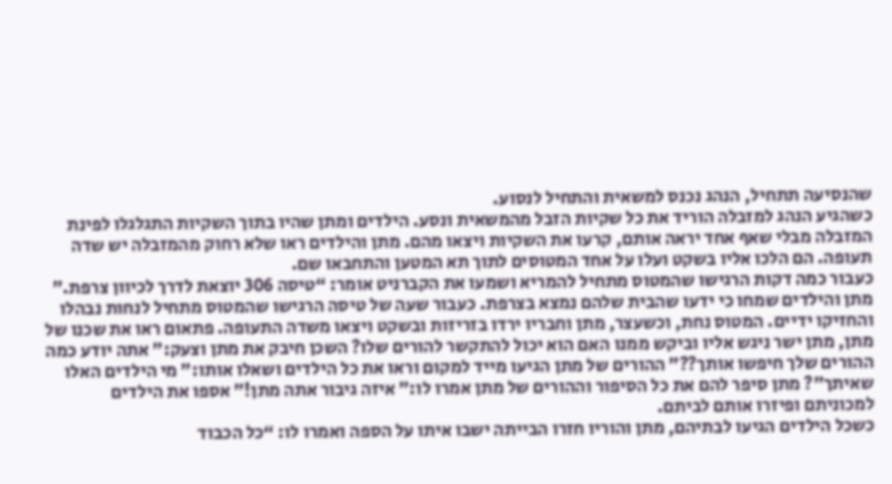שהנסיעה תתחיל, הנהג נכנס למשאית והתחיל לנסוע.
כשהגיע הנהג למזבלה הוריד את כל שקיות הזבל מהמשאית ונסע. הילדים ומתן שהיו בתוך השקיות התגלגלו לפינת המזבלה מבלי שאף אחד יראה אותם, קרעו את השקיות ויצאו מהם. מתן והילדים ראו שלא רחוק מהמזבלה יש שדה תעופה. הם הלכו אליו בשקט ועלו על אחד המטוסים לתוך תא המטען והתחבאו שם.
כעבור כמה דקות הרגישו שהמטוס מתחיל להמריא ושמעו את הקברניט אומר: “טיסה 306 יוצאת לדרך לכיוון צרפת.” מתן והילדים שמחו כי ידעו שהבית שלהם נמצא בצרפת. כעבור שעה של טיסה הרגישו שהמטוס מתחיל לנחות נבהלו והחזיקו ידיים. המטוס נחת, וכשעצר, מתן וחבריו ירדו בזריזות ובשקט ויצאו משדה התעופה. פתאום ראו את שכנו של מתן, מתן ישר ניגש אליו וביקש ממנו האם הוא יכול להתקשר להורים שלו? השכן חיבק את מתן וצעק:” אתה יודע כמה ההורים שלך חיפשו אותך??” ההורים של מתן הגיעו מייד למקום וראו את כל הילדים ושאלו אותו:” מי הילדים האלו שאיתך”? מתן סיפר להם את כל הסיפור וההורים של מתן אמרו לו:” איזה גיבור אתה מתן!” אספו את הילדים למכוניתם ופיזרו אותם לביתם.
כשכל הילדים הגיעו לבתיהם, מתן והוריו חזרו הבייתה ישבו איתו על הספה ואמרו לו: “כל הכבוד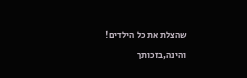שהצלת את כל הילדים! והינה,בזכותך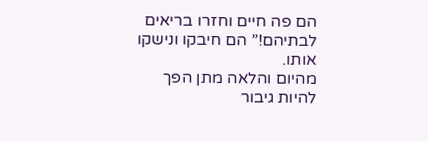הם פה חיים וחזרו בריאים לבתיהם!” הם חיבקו ונישקו אותו.
מהיום והלאה מתן הפך להיות גיבור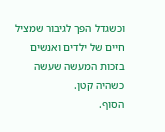וכשגדל הפך לגיבור שמציל חיים של ילדים ואנשים בזכות המעשה שעשה כשהיה קטן.
הסוף.